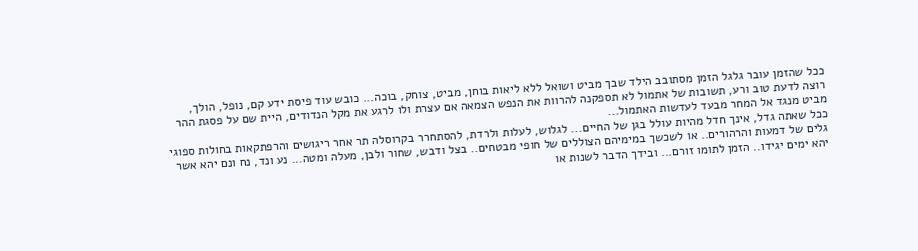ככל שהזמן עובר גלגל הזמן מסתובב הילד שבך מביט ושואל ללא ליאות בוחן, מביט, צוחק, בוכה... כובש עוד פיסת ידע קם, נופל, הולך, רוצה לדעת טוב ורע, תשובות של אתמול לא תספקנה להרוות את הנפש הצמאה אם עצרת ולו לרגע את מקל הנדודים, היית שם על פסגת ההר מביט מנגד אל המחר מבעד לעדשות האתמול...
ככל שאתה גדל, אינך חדל מהיות עולל בגן של החיים... לגלוש, לעלות ולרדת, להסתחרר בקרוסלה תר אחר ריגושים והרפתקאות בחולות ספוגי גלים של דמעות והרהורים.. או לשכשך במימיהם הצוללים של חופי מבטחים.. בצל ודבש, שחור ולבן, מעלה ומטה... נע ונד, נח ונם יהא אשר יהא ימים יגידו.. הזמן לתומו זורם... ובידך הדבר לשנות או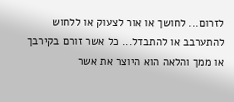לזרום... לחושך או אור לצעוק או ללחוש להתערבב או להתבדל... כל אשר זורם בקירבך או ממך והלאה הוא היוצר את אשר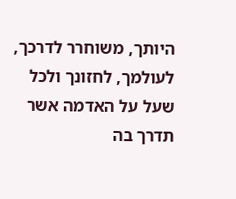היותך, משוחרר לדרכך, לעולמך, לחזונך ולכל שעל על האדמה אשר תדרך בה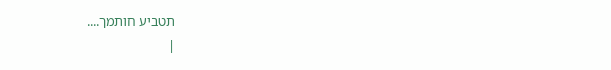תטביע חותמך....
|